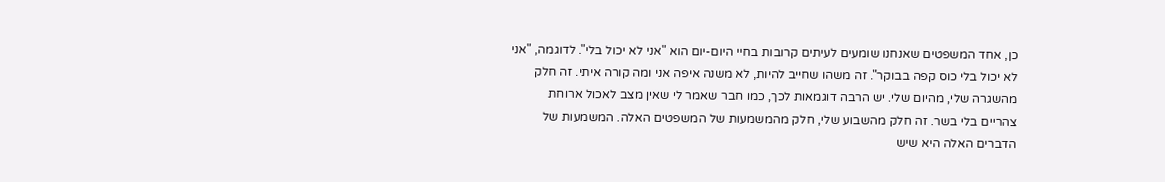כן, אחד המשפטים שאנחנו שומעים לעיתים קרובות בחיי היום-יום הוא "אני לא יכול בלי". לדוגמה, "אני לא יכול בלי כוס קפה בבוקר". זה משהו שחייב להיות, לא משנה איפה אני ומה קורה איתי. זה חלק מהשגרה שלי, מהיום שלי. יש הרבה דוגמאות לכך, כמו חבר שאמר לי שאין מצב לאכול ארוחת צהריים בלי בשר. זה חלק מהשבוע שלי, חלק מהמשמעות של המשפטים האלה. המשמעות של הדברים האלה היא שיש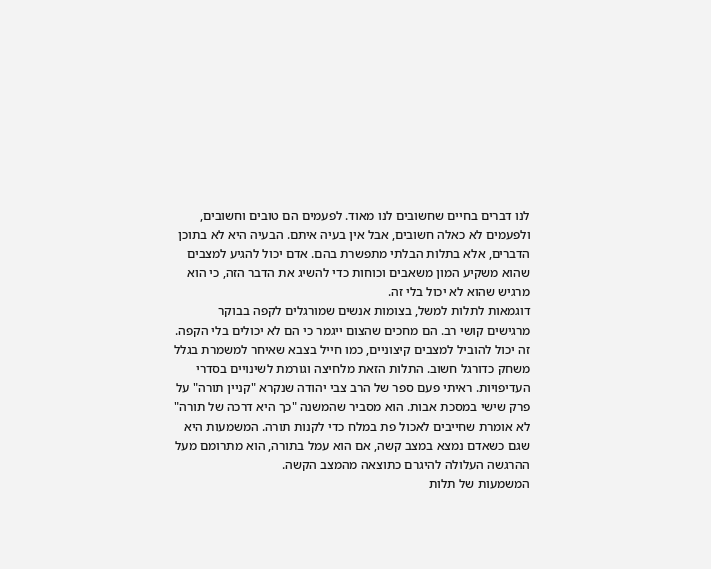לנו דברים בחיים שחשובים לנו מאוד. לפעמים הם טובים וחשובים, ולפעמים לא כאלה חשובים, אבל אין בעיה איתם. הבעיה היא לא בתוכן הדברים, אלא בתלות הבלתי מתפשרת בהם. אדם יכול להגיע למצבים שהוא משקיע המון משאבים וכוחות כדי להשיג את הדבר הזה, כי הוא מרגיש שהוא לא יכול בלי זה.
דוגמאות לתלות למשל, בצומות אנשים שמורגלים לקפה בבוקר מרגישים קושי רב. הם מחכים שהצום ייגמר כי הם לא יכולים בלי הקפה. זה יכול להוביל למצבים קיצוניים, כמו חייל בצבא שאיחר למשמרת בגלל משחק כדורגל חשוב. התלות הזאת מלחיצה וגורמת לשינויים בסדרי העדיפויות. ראיתי פעם ספר של הרב צבי יהודה שנקרא "קניין תורה" על פרק שישי במסכת אבות. הוא מסביר שהמשנה "כך היא דרכה של תורה" לא אומרת שחייבים לאכול פת במלח כדי לקנות תורה. המשמעות היא שגם כשאדם נמצא במצב קשה, אם הוא עמל בתורה, הוא מתרומם מעל ההרגשה העלולה להיגרם כתוצאה מהמצב הקשה.
המשמעות של תלות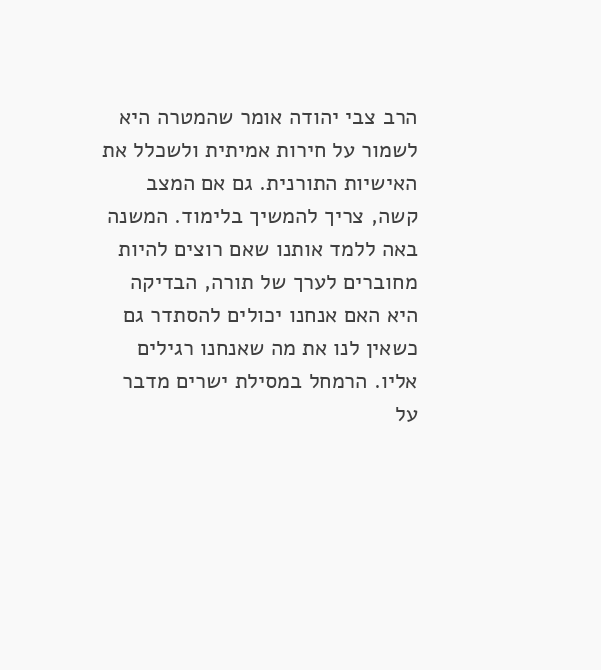הרב צבי יהודה אומר שהמטרה היא לשמור על חירות אמיתית ולשכלל את האישיות התורנית. גם אם המצב קשה, צריך להמשיך בלימוד. המשנה באה ללמד אותנו שאם רוצים להיות מחוברים לערך של תורה, הבדיקה היא האם אנחנו יכולים להסתדר גם כשאין לנו את מה שאנחנו רגילים אליו. הרמחל במסילת ישרים מדבר על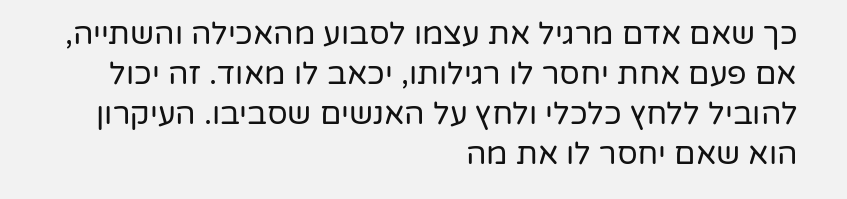כך שאם אדם מרגיל את עצמו לסבוע מהאכילה והשתייה, אם פעם אחת יחסר לו רגילותו, יכאב לו מאוד. זה יכול להוביל ללחץ כלכלי ולחץ על האנשים שסביבו. העיקרון הוא שאם יחסר לו את מה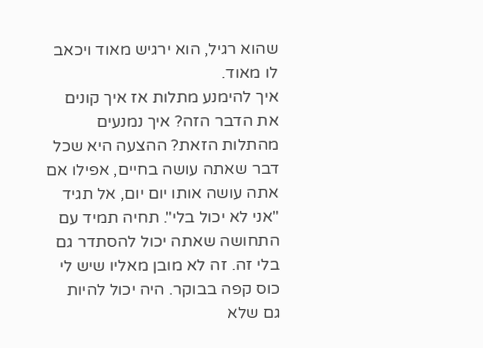שהוא רגיל, הוא ירגיש מאוד ויכאב לו מאוד.
איך להימנע מתלות אז איך קונים את הדבר הזה? איך נמנעים מהתלות הזאת? ההצעה היא שכל דבר שאתה עושה בחיים, אפילו אם אתה עושה אותו יום יום, אל תגיד "אני לא יכול בלי". תחיה תמיד עם התחושה שאתה יכול להסתדר גם בלי זה. זה לא מובן מאליו שיש לי כוס קפה בבוקר. היה יכול להיות גם שלא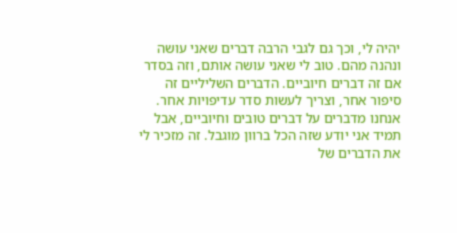יהיה לי, וכך גם לגבי הרבה דברים שאני עושה ונהנה מהם. טוב לי שאני עושה אותם, וזה בסדר אם זה דברים חיוביים. הדברים השליליים זה סיפור אחר, וצריך לעשות סדר עדיפויות אחר. אנחנו מדברים על דברים טובים וחיוביים, אבל תמיד אני יודע שזה הכל ברוון מוגבל. זה מזכיר לי את הדברים של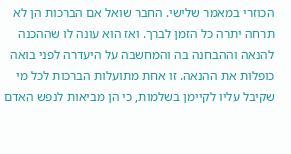הכוזרי במאמר שלישי. החבר שואל אם הברכות הן לא תרחה יתרה כל הזמן לברך. ואז הוא עונה לו שההכנה להנאה וההבחנה בה והמחשבה על היעדרה לפני בואה כופלות את ההנאה. זו אחת מתועלות הברכות לכל מי שקיבל עליו לקיימן בשלמות, כי הן מביאות לנפש האדם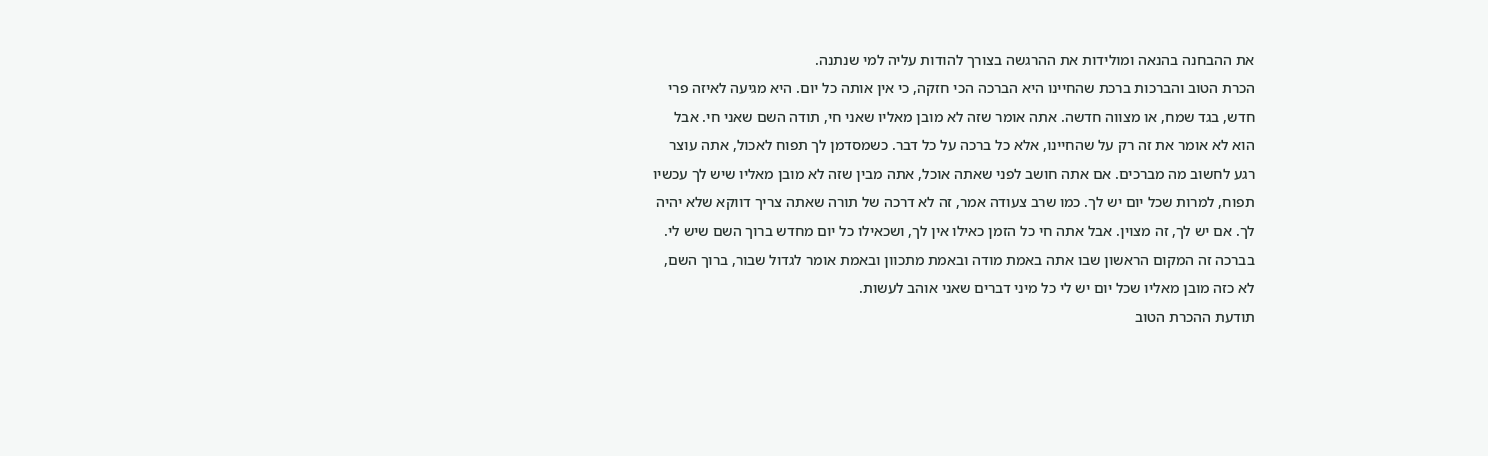את ההבחנה בהנאה ומולידות את ההרגשה בצורך להודות עליה למי שנתנה.
הכרת הטוב והברכות ברכת שהחיינו היא הברכה הכי חזקה, כי אין אותה כל יום. היא מגיעה לאיזה פרי חדש, בגד שמח, או מצווה חדשה. אתה אומר שזה לא מובן מאליו שאני חי, תודה השם שאני חי. אבל הוא לא אומר את זה רק על שהחיינו, אלא כל ברכה על כל דבר. כשמסדמן לך תפוח לאכול, אתה עוצר רגע לחשוב מה מברכים. אם אתה חושב לפני שאתה אוכל, אתה מבין שזה לא מובן מאליו שיש לך עכשיו תפוח, למרות שכל יום יש לך. כמו שרב צעודה אמר, זה לא דרכה של תורה שאתה צריך דווקא שלא יהיה לך. אם יש לך, זה מצוין. אבל אתה חי כל הזמן כאילו אין לך, ושכאילו כל יום מחדש ברוך השם שיש לי. בברכה זה המקום הראשון שבו אתה באמת מודה ובאמת מתכוון ובאמת אומר לגדול שבור, ברוך השם, לא כזה מובן מאליו שכל יום יש לי כל מיני דברים שאני אוהב לעשות.
תודעת ההכרת הטוב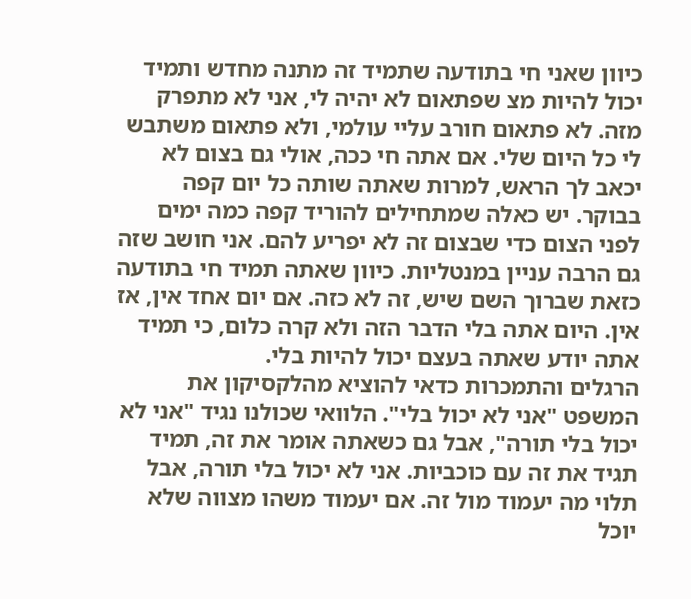כיוון שאני חי בתודעה שתמיד זה מתנה מחדש ותמיד יכול להיות מצ שפתאום לא יהיה לי, אני לא מתפרק מזה. לא פתאום חורב עליי עולמי, ולא פתאום משתבש לי כל היום שלי. אם אתה חי ככה, אולי גם בצום לא יכאב לך הראש, למרות שאתה שותה כל יום קפה בבוקר. יש כאלה שמתחילים להוריד קפה כמה ימים לפני הצום כדי שבצום זה לא יפריע להם. אני חושב שזה גם הרבה עניין במנטליות. כיוון שאתה תמיד חי בתודעה כזאת שברוך השם שיש, זה לא כזה. אם יום אחד אין, אז אין. היום אתה בלי הדבר הזה ולא קרה כלום, כי תמיד אתה יודע שאתה בעצם יכול להיות בלי.
הרגלים והתמכרות כדאי להוציא מהלקסיקון את המשפט "אני לא יכול בלי". הלוואי שכולנו נגיד "אני לא יכול בלי תורה", אבל גם כשאתה אומר את זה, תמיד תגיד את זה עם כוכביות. אני לא יכול בלי תורה, אבל תלוי מה יעמוד מול זה. אם יעמוד משהו מצווה שלא יוכל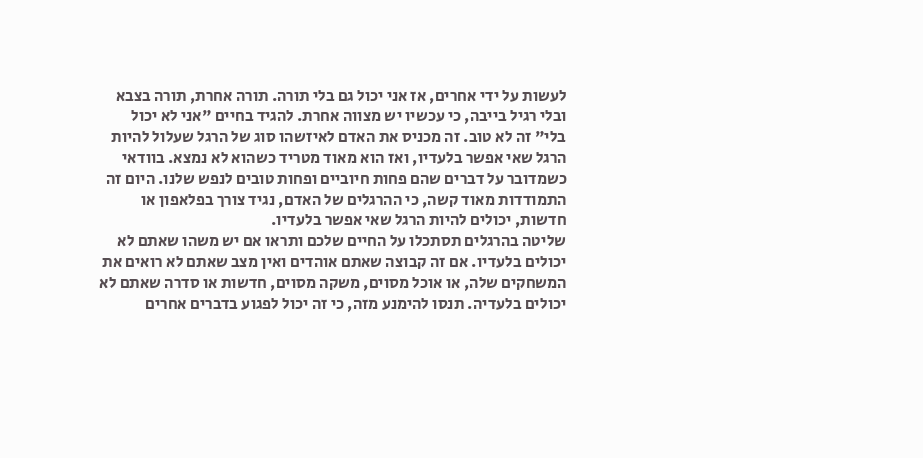לעשות על ידי אחרים, אז אני יכול גם בלי תורה. תורה אחרת, תורה בצבא ובלי רגיל בייבה, כי עכשיו יש מצווה אחרת. להגיד בחיים "אני לא יכול בלי" זה לא טוב. זה מכניס את האדם לאיזשהו סוג של הרגל שעלול להיות הרגל שאי אפשר בלעדיו, ואז הוא מאוד מטריד כשהוא לא נמצא. בוודאי כשמדובר על דברים שהם פחות חיוביים ופחות טובים לנפש שלנו. היום זה התמודדות מאוד קשה, כי ההרגלים של האדם, נגיד צורך בפלאפון או חדשות, יכולים להיות הרגל שאי אפשר בלעדיו.
שליטה בהרגלים תסתכלו על החיים שלכם ותראו אם יש משהו שאתם לא יכולים בלעדיו. אם זה קבוצה שאתם אוהדים ואין מצב שאתם לא רואים את המשחקים שלה, או אוכל מסוים, משקה מסוים, חדשות או סדרה שאתם לא יכולים בלעדיה. תנסו להימנע מזה, כי זה יכול לפגוע בדברים אחרים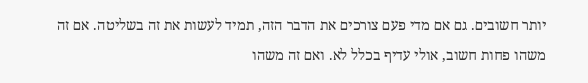יותר חשובים. גם אם מדי פעם צורכים את הדבר הזה, תמיד לעשות את זה בשליטה. אם זה משהו פחות חשוב, אולי עדיף בכלל לא. ואם זה משהו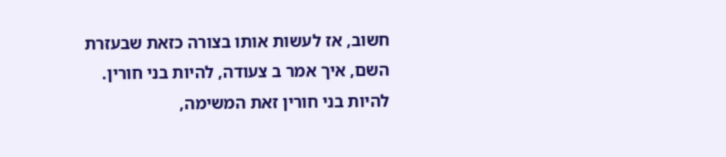חשוב, אז לעשות אותו בצורה כזאת שבעזרת השם, איך אמר ב צעודה, להיות בני חורין. להיות בני חורין זאת המשימה,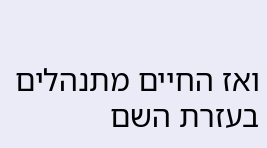ואז החיים מתנהלים בעזרת השם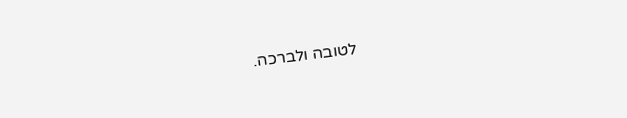לטובה ולברכה.